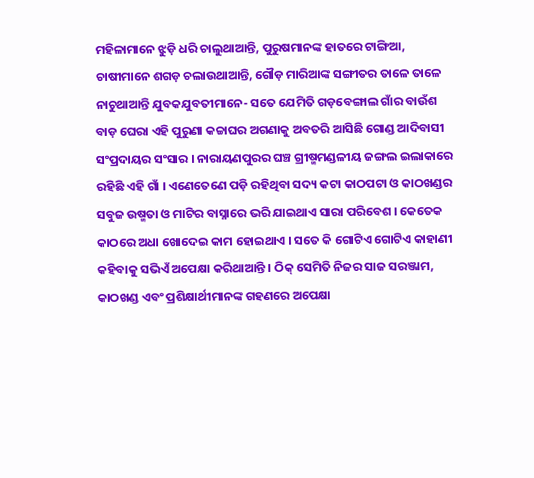ମହିଳାମାନେ ଝୁଡ଼ି ଧରି ଚାଲୁଥାଆନ୍ତି, ପୁରୁଷମାନଙ୍କ ହାତରେ ଟାଙ୍ଗିଆ, ଚାଷୀମାନେ ଶଗଡ଼ ଚଲାଉଥାଆନ୍ତି, ଗୌଡ଼ ମାରିଆଙ୍କ ସଙ୍ଗୀତର ତାଳେ ତାଳେ ନାଚୁଥାଆନ୍ତି ଯୁବକଯୁବତୀମାନେ- ସତେ ଯେମିତି ଗଡ଼ବେଙ୍ଗାଲ ଗାଁର ବାଉଁଶ ବାଡ଼ ଘେରା ଏହି ପୁରୁଣା କଚ୍ଚାଘର ଅଗଣାକୁ ଅବତରି ଆସିଛି ଗୋଣ୍ଡ ଆଦିବାସୀ ସଂପ୍ରଦାୟର ସଂସାର । ନାରାୟଣପୁରର ଘଞ୍ଚ ଗ୍ରୀଷ୍ମମଣ୍ଡଳୀୟ ଜଙ୍ଗଲ ଇଲାକାରେ ରହିଛି ଏହି ଗାଁ । ଏଣେତେଣେ ପଡ଼ି ରହିଥିବା ସଦ୍ୟ କଟା କାଠପଟା ଓ କାଠଖଣ୍ଡର ସବୁଜ ଉଷ୍ମତା ଓ ମାଟିର ବାସ୍ନାରେ ଭରି ଯାଇଥାଏ ସାରା ପରିବେଶ । କେତେକ କାଠରେ ଅଧା ଖୋଦେଇ କାମ ହୋଇଥାଏ । ସତେ କି ଗୋଟିଏ ଗୋଟିଏ କାହାଣୀ କହିବାକୁ ସଭିଏଁ ଅପେକ୍ଷା କରିଥାଆନ୍ତି । ଠିକ୍ ସେମିତି ନିଜର ସାଜ ସରଞ୍ଜାମ, କାଠଖଣ୍ଡ ଏବଂ ପ୍ରଶିକ୍ଷାର୍ଥୀମାନଙ୍କ ଗହଣରେ ଅପେକ୍ଷା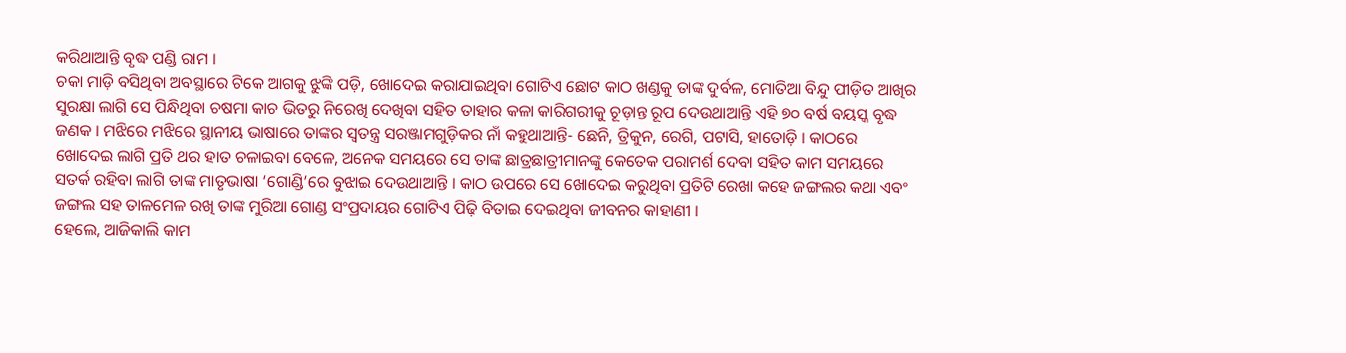କରିଥାଆନ୍ତି ବୃଦ୍ଧ ପଣ୍ଡି ରାମ ।
ଚକା ମାଡ଼ି ବସିଥିବା ଅବସ୍ଥାରେ ଟିକେ ଆଗକୁ ଝୁଙ୍କି ପଡ଼ି, ଖୋଦେଇ କରାଯାଇଥିବା ଗୋଟିଏ ଛୋଟ କାଠ ଖଣ୍ଡକୁ ତାଙ୍କ ଦୁର୍ବଳ, ମୋତିଆ ବିନ୍ଦୁ ପୀଡ଼ିତ ଆଖିର ସୁରକ୍ଷା ଲାଗି ସେ ପିନ୍ଧିଥିବା ଚଷମା କାଚ ଭିତରୁ ନିରେଖି ଦେଖିବା ସହିତ ତାହାର କଳା କାରିଗରୀକୁ ଚୂଡ଼ାନ୍ତ ରୂପ ଦେଉଥାଆନ୍ତି ଏହି ୭୦ ବର୍ଷ ବୟସ୍କ ବୃଦ୍ଧ ଜଣକ । ମଝିରେ ମଝିରେ ସ୍ଥାନୀୟ ଭାଷାରେ ତାଙ୍କର ସ୍ୱତନ୍ତ୍ର ସରଞ୍ଜାମଗୁଡ଼ିକର ନାଁ କହୁଥାଆନ୍ତି- ଛେନି, ତ୍ରିକୁନ, ରେଗି, ପଟାସି, ହାତୋଡ଼ି । କାଠରେ ଖୋଦେଇ ଲାଗି ପ୍ରତି ଥର ହାତ ଚଳାଇବା ବେଳେ, ଅନେକ ସମୟରେ ସେ ତାଙ୍କ ଛାତ୍ରଛାତ୍ରୀମାନଙ୍କୁ କେତେକ ପରାମର୍ଶ ଦେବା ସହିତ କାମ ସମୟରେ ସତର୍କ ରହିବା ଲାଗି ତାଙ୍କ ମାତୃଭାଷା ‘ଗୋଣ୍ଡି’ରେ ବୁଝାଇ ଦେଉଥାଆନ୍ତି । କାଠ ଉପରେ ସେ ଖୋଦେଇ କରୁଥିବା ପ୍ରତିଟି ରେଖା କହେ ଜଙ୍ଗଲର କଥା ଏବଂ ଜଙ୍ଗଲ ସହ ତାଳମେଳ ରଖି ତାଙ୍କ ମୁରିଆ ଗୋଣ୍ଡ ସଂପ୍ରଦାୟର ଗୋଟିଏ ପିଢ଼ି ବିତାଇ ଦେଇଥିବା ଜୀବନର କାହାଣୀ ।
ହେଲେ, ଆଜିକାଲି କାମ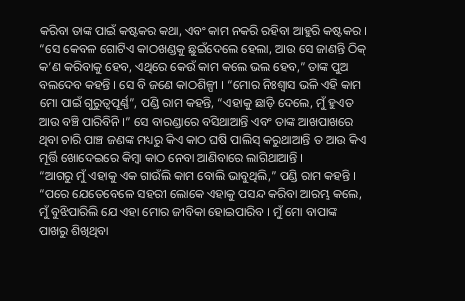କରିବା ତାଙ୍କ ପାଇଁ କଷ୍ଟକର କଥା, ଏବଂ କାମ ନକରି ରହିବା ଆହୁରି କଷ୍ଟକର । “ସେ କେବଳ ଗୋଟିଏ କାଠଖଣ୍ଡକୁ ଛୁଇଁଦେଲେ ହେଲା, ଆଉ ସେ ଜାଣନ୍ତି ଠିକ୍ କ’ଣ କରିବାକୁ ହେବ, ଏଥିରେ କେଉଁ କାମ କଲେ ଭଲ ହେବ,” ତାଙ୍କ ପୁଅ ବଲଦେବ କହନ୍ତି । ସେ ବି ଜଣେ କାଠଶିଳ୍ପୀ । “ମୋର ନିଃଶ୍ୱାସ ଭଳି ଏହି କାମ ମୋ ପାଇଁ ଗୁରୁତ୍ୱପୂର୍ଣ୍ଣ”, ପଣ୍ଡି ରାମ କହନ୍ତି, “ଏହାକୁ ଛାଡ଼ି ଦେଲେ, ମୁଁ ହୁଏତ ଆଉ ବଞ୍ଚି ପାରିବିନି ।” ସେ ବାରଣ୍ଡାରେ ବସିଥାଆନ୍ତି ଏବଂ ତାଙ୍କ ଆଖପାଖରେ ଥିବା ଚାରି ପାଞ୍ଚ ଜଣଙ୍କ ମଧ୍ୟରୁ କିଏ କାଠ ଘଷି ପାଲିସ୍ କରୁଥାଆନ୍ତି ତ ଆଉ କିଏ ମୂର୍ତ୍ତି ଖୋଦେଇରେ କିମ୍ବା କାଠ ନେବା ଆଣିବାରେ ଲାଗିଥାଆନ୍ତି ।
“ଆଗରୁ ମୁଁ ଏହାକୁ ଏକ ଗାଉଁଲି କାମ ବୋଲି ଭାବୁଥିଲି,” ପଣ୍ଡି ରାମ କହନ୍ତି । “ପରେ ଯେତେବେଳେ ସହରୀ ଲୋକେ ଏହାକୁ ପସନ୍ଦ କରିବା ଆରମ୍ଭ କଲେ, ମୁଁ ବୁଝିପାରିଲି ଯେ ଏହା ମୋର ଜୀବିକା ହୋଇପାରିବ । ମୁଁ ମୋ ବାପାଙ୍କ ପାଖରୁ ଶିଖିଥିବା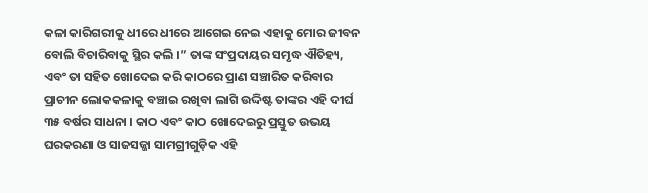କଳା କାରିଗରୀକୁ ଧୀରେ ଧୀରେ ଆଗେଇ ନେଇ ଏହାକୁ ମୋର ଜୀବନ ବୋଲି ବିଚାରିବାକୁ ସ୍ଥିର କଲି ।” ତାଙ୍କ ସଂପ୍ରଦାୟର ସମୃଦ୍ଧ ଐତିହ୍ୟ, ଏବଂ ତା ସହିତ ଖୋଦେଇ କରି କାଠରେ ପ୍ରାଣ ସଞ୍ଚାରିତ କରିବାର ପ୍ରାଚୀନ ଲୋକକଳାକୁ ବଞ୍ଚାଇ ରଖିବା ଲାଗି ଉଦ୍ଦିଷ୍ଟ ତାଙ୍କର ଏହି ଦୀର୍ଘ ୩୫ ବର୍ଷର ସାଧନା । କାଠ ଏବଂ କାଠ ଖୋଦେଇରୁ ପ୍ରସ୍ତୁତ ଉଭୟ ଘରକରଣା ଓ ସାଜସଜ୍ଜା ସାମଗ୍ରୀଗୁଡ଼ିକ ଏହି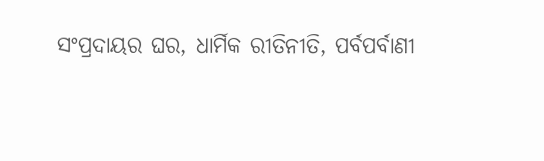ସଂପ୍ରଦାୟର ଘର, ଧାର୍ମିକ ରୀତିନୀତି, ପର୍ବପର୍ବାଣୀ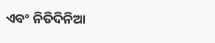ଏବଂ ନିତିଦିନିଆ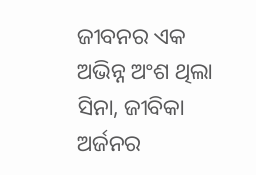ଜୀବନର ଏକ ଅଭିନ୍ନ ଅଂଶ ଥିଲା ସିନା, ଜୀବିକା ଅର୍ଜନର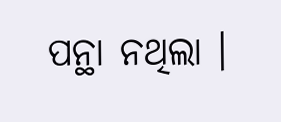ପନ୍ଥା ନଥିଲା ।